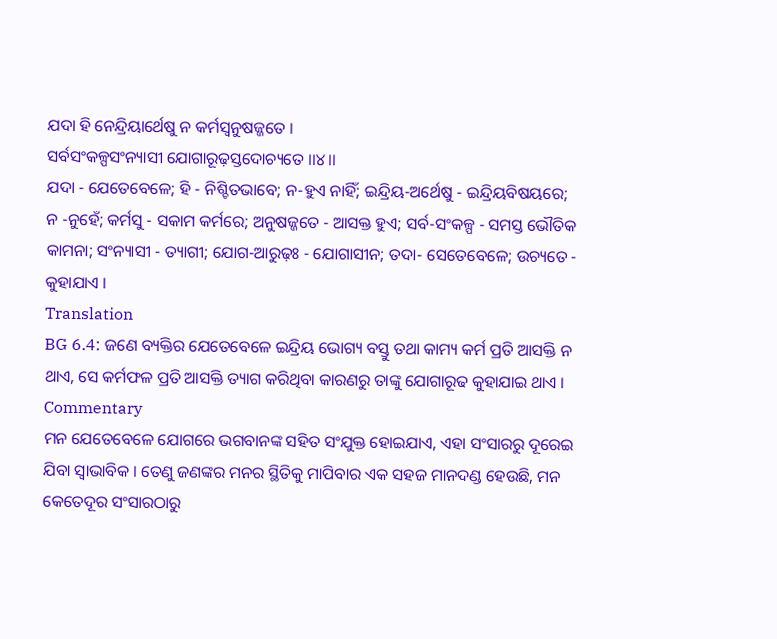ଯଦା ହି ନେନ୍ଦ୍ରିୟାର୍ଥେଷୁ ନ କର୍ମସ୍ୱନୁଷଜ୍ଜତେ ।
ସର୍ବସଂକଳ୍ପସଂନ୍ୟାସୀ ଯୋଗାରୂଢ଼ସ୍ତଦୋଚ୍ୟତେ ।।୪।।
ଯଦା - ଯେତେବେଳେ; ହି - ନିଶ୍ଚିତଭାବେ; ନ-ହୁଏ ନାହିଁ; ଇନ୍ଦ୍ରିୟ-ଅର୍ଥେଷୁ - ଇନ୍ଦ୍ରିୟବିଷୟରେ; ନ -ନୁହେଁ; କର୍ମସୁ - ସକାମ କର୍ମରେ; ଅନୁଷଜ୍ଜତେ - ଆସକ୍ତ ହୁଏ; ସର୍ବ-ସଂକଳ୍ପ - ସମସ୍ତ ଭୌତିକ କାମନା; ସଂନ୍ୟାସୀ - ତ୍ୟାଗୀ; ଯୋଗ-ଆରୁଢ଼ଃ - ଯୋଗାସୀନ; ତଦା- ସେତେବେଳେ; ଉଚ୍ୟତେ - କୁହାଯାଏ ।
Translation
BG 6.4: ଜଣେ ବ୍ୟକ୍ତିର ଯେତେବେଳେ ଇନ୍ଦ୍ରିୟ ଭୋଗ୍ୟ ବସ୍ତୁ ତଥା କାମ୍ୟ କର୍ମ ପ୍ରତି ଆସକ୍ତି ନ ଥାଏ, ସେ କର୍ମଫଳ ପ୍ରତି ଆସକ୍ତି ତ୍ୟାଗ କରିଥିବା କାରଣରୁ ତାଙ୍କୁ ଯୋଗାରୂଢ କୁହାଯାଇ ଥାଏ ।
Commentary
ମନ ଯେତେବେଳେ ଯୋଗରେ ଭଗବାନଙ୍କ ସହିତ ସଂଯୁକ୍ତ ହୋଇଯାଏ, ଏହା ସଂସାରରୁ ଦୂରେଇ ଯିବା ସ୍ୱାଭାବିକ । ତେଣୁ ଜଣଙ୍କର ମନର ସ୍ଥିତିକୁ ମାପିବାର ଏକ ସହଜ ମାନଦଣ୍ଡ ହେଉଛି, ମନ କେତେଦୂର ସଂସାରଠାରୁ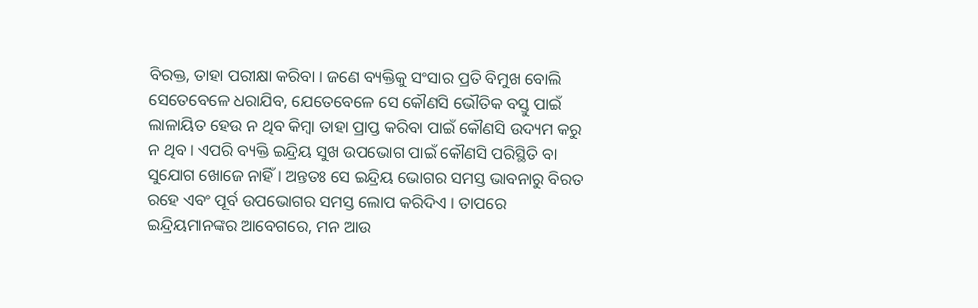ବିରକ୍ତ, ତାହା ପରୀକ୍ଷା କରିବା । ଜଣେ ବ୍ୟକ୍ତିକୁ ସଂସାର ପ୍ରତି ବିମୁଖ ବୋଲି ସେତେବେଳେ ଧରାଯିବ, ଯେତେବେଳେ ସେ କୌଣସି ଭୌତିକ ବସ୍ତୁ ପାଇଁ ଲାଳାୟିତ ହେଉ ନ ଥିବ କିମ୍ବା ତାହା ପ୍ରାପ୍ତ କରିବା ପାଇଁ କୌଣସି ଉଦ୍ୟମ କରୁ ନ ଥିବ । ଏପରି ବ୍ୟକ୍ତି ଇନ୍ଦ୍ରିୟ ସୁଖ ଉପଭୋଗ ପାଇଁ କୌଣସି ପରିସ୍ଥିତି ବା ସୁଯୋଗ ଖୋଜେ ନାହିଁ । ଅନ୍ତତଃ ସେ ଇନ୍ଦ୍ରିୟ ଭୋଗର ସମସ୍ତ ଭାବନାରୁ ବିରତ ରହେ ଏବଂ ପୂର୍ବ ଉପଭୋଗର ସମସ୍ତ ଲୋପ କରିଦିଏ । ତାପରେ ଇନ୍ଦ୍ରିୟମାନଙ୍କର ଆବେଗରେ, ମନ ଆଉ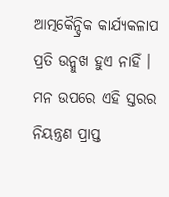ଆତ୍ମକୈନ୍ଦ୍ରିକ କାର୍ଯ୍ୟକଳାପ ପ୍ରତି ଉନ୍ମୁଖ ହୁଏ ନାହିଁ । ମନ ଉପରେ ଏହି ସ୍ତରର ନିୟନ୍ତ୍ରଣ ପ୍ରାପ୍ତ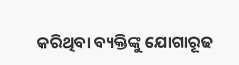କରିଥିବା ବ୍ୟକ୍ତିଙ୍କୁ ଯୋଗାରୂଢ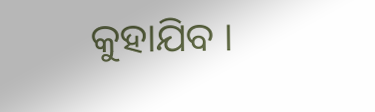କୁହାଯିବ ।